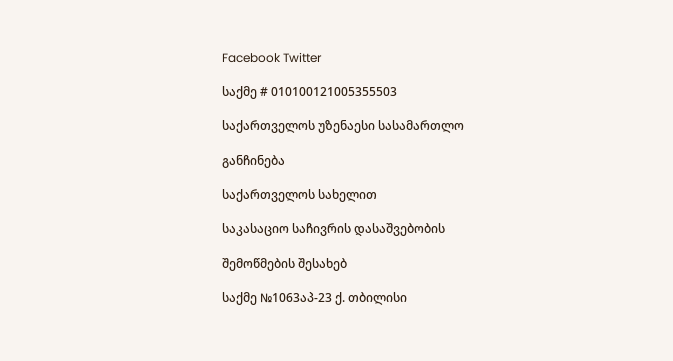Facebook Twitter

საქმე # 010100121005355503

საქართველოს უზენაესი სასამართლო

განჩინება

საქართველოს სახელით

საკასაციო საჩივრის დასაშვებობის

შემოწმების შესახებ

საქმე №1063აპ-23 ქ. თბილისი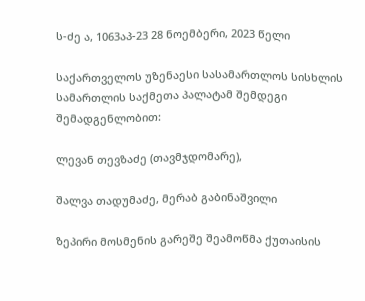ს-ძე ა, 1063აპ-23 28 ნოემბერი, 2023 წელი

საქართველოს უზენაესი სასამართლოს სისხლის სამართლის საქმეთა პალატამ შემდეგი შემადგენლობით:

ლევან თევზაძე (თავმჯდომარე),

შალვა თადუმაძე, მერაბ გაბინაშვილი

ზეპირი მოსმენის გარეშე შეამოწმა ქუთაისის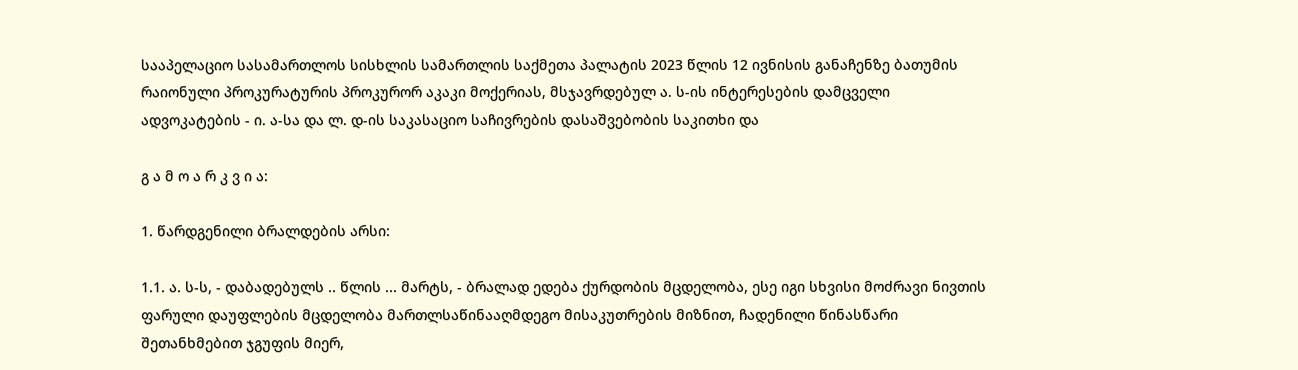სააპელაციო სასამართლოს სისხლის სამართლის საქმეთა პალატის 2023 წლის 12 ივნისის განაჩენზე ბათუმის რაიონული პროკურატურის პროკურორ აკაკი მოქერიას, მსჯავრდებულ ა. ს-ის ინტერესების დამცველი ადვოკატების - ი. ა-სა და ლ. დ-ის საკასაციო საჩივრების დასაშვებობის საკითხი და

გ ა მ ო ა რ კ ვ ი ა:

1. წარდგენილი ბრალდების არსი:

1.1. ა. ს-ს, - დაბადებულს .. წლის ... მარტს, - ბრალად ედება ქურდობის მცდელობა, ესე იგი სხვისი მოძრავი ნივთის ფარული დაუფლების მცდელობა მართლსაწინააღმდეგო მისაკუთრების მიზნით, ჩადენილი წინასწარი შეთანხმებით ჯგუფის მიერ,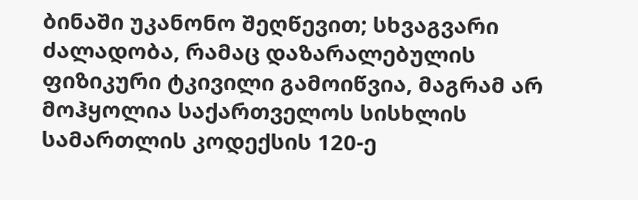ბინაში უკანონო შეღწევით; სხვაგვარი ძალადობა, რამაც დაზარალებულის ფიზიკური ტკივილი გამოიწვია, მაგრამ არ მოჰყოლია საქართველოს სისხლის სამართლის კოდექსის 120-ე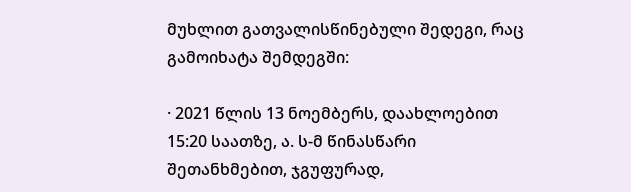მუხლით გათვალისწინებული შედეგი, რაც გამოიხატა შემდეგში:

· 2021 წლის 13 ნოემბერს, დაახლოებით 15:20 საათზე, ა. ს-მ წინასწარი შეთანხმებით, ჯგუფურად,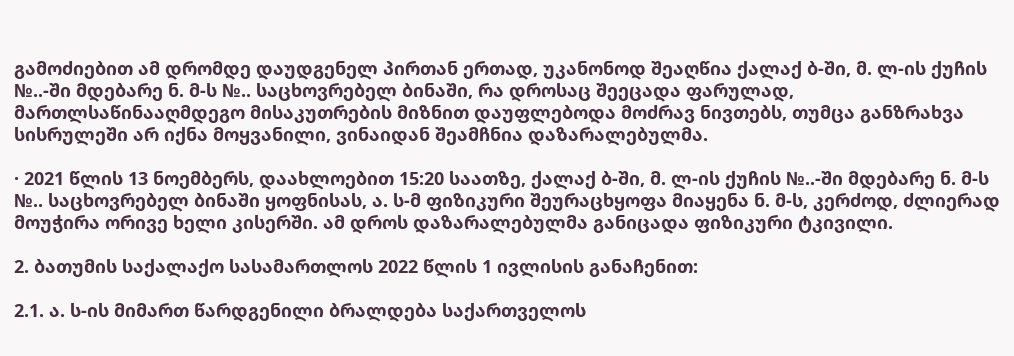გამოძიებით ამ დრომდე დაუდგენელ პირთან ერთად, უკანონოდ შეაღწია ქალაქ ბ-ში, მ. ლ-ის ქუჩის №..-ში მდებარე ნ. მ-ს №.. საცხოვრებელ ბინაში, რა დროსაც შეეცადა ფარულად, მართლსაწინააღმდეგო მისაკუთრების მიზნით დაუფლებოდა მოძრავ ნივთებს, თუმცა განზრახვა სისრულეში არ იქნა მოყვანილი, ვინაიდან შეამჩნია დაზარალებულმა.

· 2021 წლის 13 ნოემბერს, დაახლოებით 15:20 საათზე, ქალაქ ბ-ში, მ. ლ-ის ქუჩის №..-ში მდებარე ნ. მ-ს №.. საცხოვრებელ ბინაში ყოფნისას, ა. ს-მ ფიზიკური შეურაცხყოფა მიაყენა ნ. მ-ს, კერძოდ, ძლიერად მოუჭირა ორივე ხელი კისერში. ამ დროს დაზარალებულმა განიცადა ფიზიკური ტკივილი.

2. ბათუმის საქალაქო სასამართლოს 2022 წლის 1 ივლისის განაჩენით:

2.1. ა. ს-ის მიმართ წარდგენილი ბრალდება საქართველოს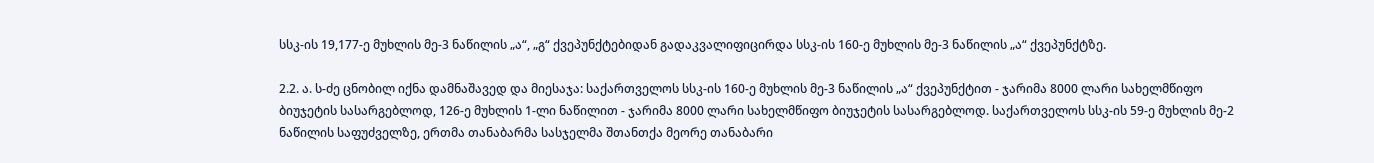სსკ-ის 19,177-ე მუხლის მე-3 ნაწილის „ა“, „გ“ ქვეპუნქტებიდან გადაკვალიფიცირდა სსკ-ის 160-ე მუხლის მე-3 ნაწილის „ა“ ქვეპუნქტზე.

2.2. ა. ს-ძე ცნობილ იქნა დამნაშავედ და მიესაჯა: საქართველოს სსკ-ის 160-ე მუხლის მე-3 ნაწილის „ა“ ქვეპუნქტით - ჯარიმა 8000 ლარი სახელმწიფო ბიუჯეტის სასარგებლოდ, 126-ე მუხლის 1-ლი ნაწილით - ჯარიმა 8000 ლარი სახელმწიფო ბიუჯეტის სასარგებლოდ. საქართველოს სსკ-ის 59-ე მუხლის მე-2 ნაწილის საფუძველზე, ერთმა თანაბარმა სასჯელმა შთანთქა მეორე თანაბარი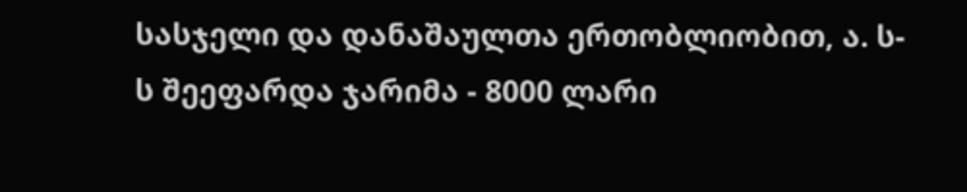სასჯელი და დანაშაულთა ერთობლიობით, ა. ს-ს შეეფარდა ჯარიმა - 8000 ლარი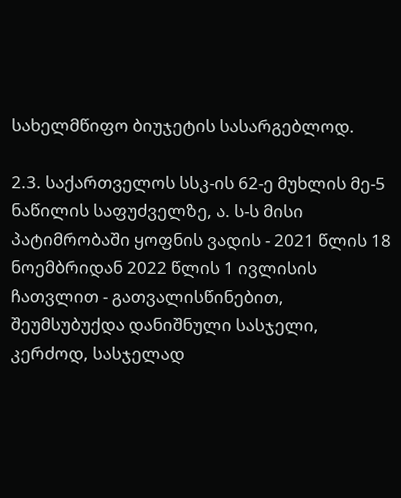სახელმწიფო ბიუჯეტის სასარგებლოდ.

2.3. საქართველოს სსკ-ის 62-ე მუხლის მე-5 ნაწილის საფუძველზე, ა. ს-ს მისი პატიმრობაში ყოფნის ვადის - 2021 წლის 18 ნოემბრიდან 2022 წლის 1 ივლისის ჩათვლით - გათვალისწინებით, შეუმსუბუქდა დანიშნული სასჯელი, კერძოდ, სასჯელად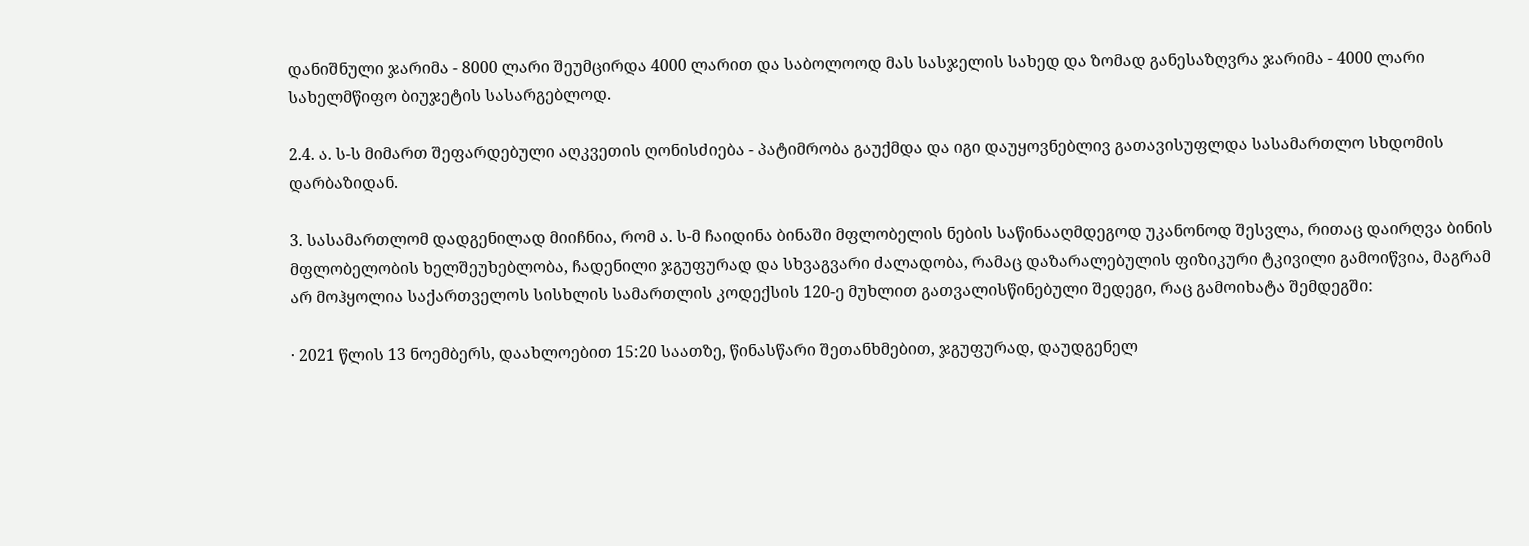დანიშნული ჯარიმა - 8000 ლარი შეუმცირდა 4000 ლარით და საბოლოოდ მას სასჯელის სახედ და ზომად განესაზღვრა ჯარიმა - 4000 ლარი სახელმწიფო ბიუჯეტის სასარგებლოდ.

2.4. ა. ს-ს მიმართ შეფარდებული აღკვეთის ღონისძიება - პატიმრობა გაუქმდა და იგი დაუყოვნებლივ გათავისუფლდა სასამართლო სხდომის დარბაზიდან.

3. სასამართლომ დადგენილად მიიჩნია, რომ ა. ს-მ ჩაიდინა ბინაში მფლობელის ნების საწინააღმდეგოდ უკანონოდ შესვლა, რითაც დაირღვა ბინის მფლობელობის ხელშეუხებლობა, ჩადენილი ჯგუფურად და სხვაგვარი ძალადობა, რამაც დაზარალებულის ფიზიკური ტკივილი გამოიწვია, მაგრამ არ მოჰყოლია საქართველოს სისხლის სამართლის კოდექსის 120-ე მუხლით გათვალისწინებული შედეგი, რაც გამოიხატა შემდეგში:

· 2021 წლის 13 ნოემბერს, დაახლოებით 15:20 საათზე, წინასწარი შეთანხმებით, ჯგუფურად, დაუდგენელ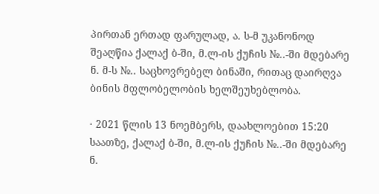პირთან ერთად ფარულად, ა. ს-მ უკანონოდ შეაღწია ქალაქ ბ-ში, მ.ლ-ის ქუჩის №..-ში მდებარე ნ. მ-ს №.. საცხოვრებელ ბინაში, რითაც დაირღვა ბინის მფლობელობის ხელშეუხებლობა.

· 2021 წლის 13 ნოემბერს, დაახლოებით 15:20 საათზე, ქალაქ ბ-ში, მ.ლ-ის ქუჩის №..-ში მდებარე ნ.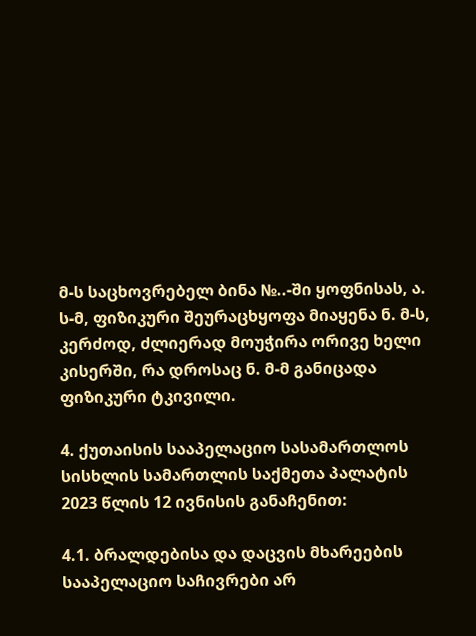მ-ს საცხოვრებელ ბინა №..-ში ყოფნისას, ა. ს-მ, ფიზიკური შეურაცხყოფა მიაყენა ნ. მ-ს, კერძოდ, ძლიერად მოუჭირა ორივე ხელი კისერში, რა დროსაც ნ. მ-მ განიცადა ფიზიკური ტკივილი.

4. ქუთაისის სააპელაციო სასამართლოს სისხლის სამართლის საქმეთა პალატის 2023 წლის 12 ივნისის განაჩენით:

4.1. ბრალდებისა და დაცვის მხარეების სააპელაციო საჩივრები არ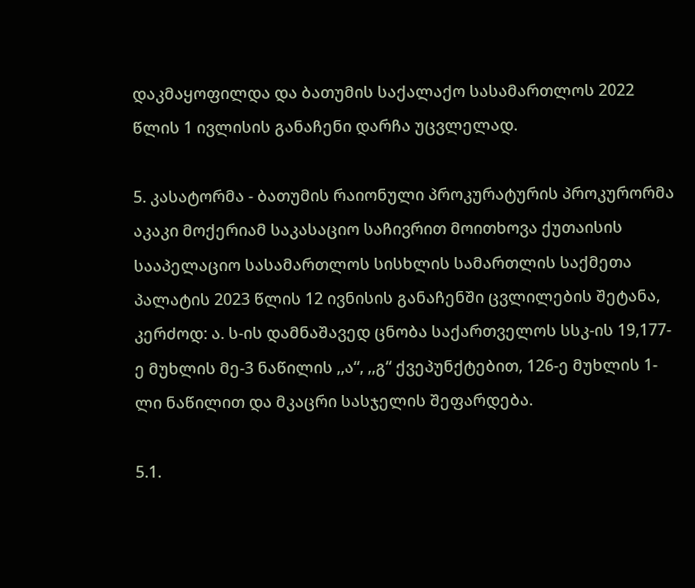დაკმაყოფილდა და ბათუმის საქალაქო სასამართლოს 2022 წლის 1 ივლისის განაჩენი დარჩა უცვლელად.

5. კასატორმა - ბათუმის რაიონული პროკურატურის პროკურორმა აკაკი მოქერიამ საკასაციო საჩივრით მოითხოვა ქუთაისის სააპელაციო სასამართლოს სისხლის სამართლის საქმეთა პალატის 2023 წლის 12 ივნისის განაჩენში ცვლილების შეტანა, კერძოდ: ა. ს-ის დამნაშავედ ცნობა საქართველოს სსკ-ის 19,177-ე მუხლის მე-3 ნაწილის ,,ა“, ,,გ“ ქვეპუნქტებით, 126-ე მუხლის 1-ლი ნაწილით და მკაცრი სასჯელის შეფარდება.

5.1.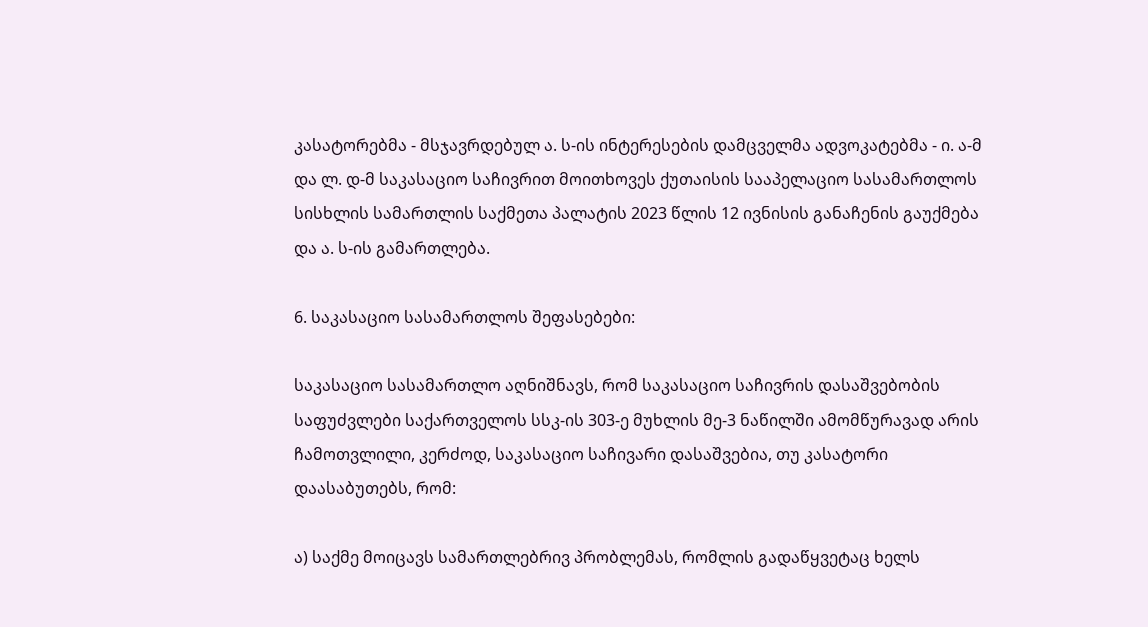კასატორებმა - მსჯავრდებულ ა. ს-ის ინტერესების დამცველმა ადვოკატებმა - ი. ა-მ და ლ. დ-მ საკასაციო საჩივრით მოითხოვეს ქუთაისის სააპელაციო სასამართლოს სისხლის სამართლის საქმეთა პალატის 2023 წლის 12 ივნისის განაჩენის გაუქმება და ა. ს-ის გამართლება.

6. საკასაციო სასამართლოს შეფასებები:

საკასაციო სასამართლო აღნიშნავს, რომ საკასაციო საჩივრის დასაშვებობის საფუძვლები საქართველოს სსკ-ის 303-ე მუხლის მე-3 ნაწილში ამომწურავად არის ჩამოთვლილი, კერძოდ, საკასაციო საჩივარი დასაშვებია, თუ კასატორი დაასაბუთებს, რომ:

ა) საქმე მოიცავს სამართლებრივ პრობლემას, რომლის გადაწყვეტაც ხელს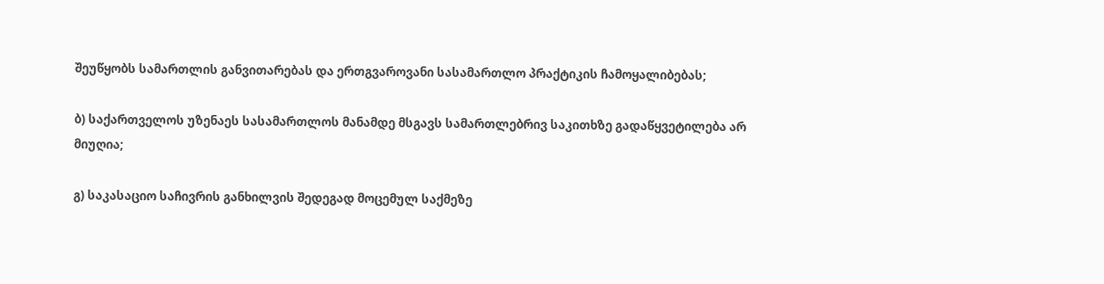შეუწყობს სამართლის განვითარებას და ერთგვაროვანი სასამართლო პრაქტიკის ჩამოყალიბებას;

ბ) საქართველოს უზენაეს სასამართლოს მანამდე მსგავს სამართლებრივ საკითხზე გადაწყვეტილება არ მიუღია;

გ) საკასაციო საჩივრის განხილვის შედეგად მოცემულ საქმეზე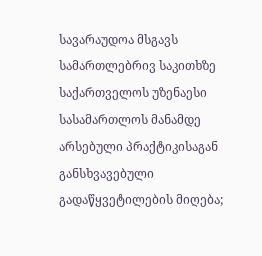სავარაუდოა მსგავს სამართლებრივ საკითხზე საქართველოს უზენაესი სასამართლოს მანამდე არსებული პრაქტიკისაგან განსხვავებული გადაწყვეტილების მიღება;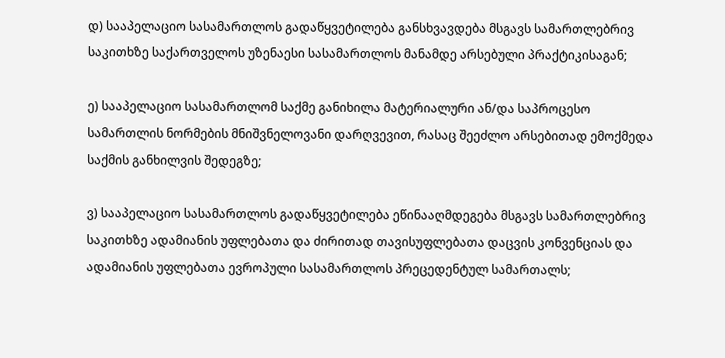დ) სააპელაციო სასამართლოს გადაწყვეტილება განსხვავდება მსგავს სამართლებრივ საკითხზე საქართველოს უზენაესი სასამართლოს მანამდე არსებული პრაქტიკისაგან;

ე) სააპელაციო სასამართლომ საქმე განიხილა მატერიალური ან/და საპროცესო სამართლის ნორმების მნიშვნელოვანი დარღვევით, რასაც შეეძლო არსებითად ემოქმედა საქმის განხილვის შედეგზე;

ვ) სააპელაციო სასამართლოს გადაწყვეტილება ეწინააღმდეგება მსგავს სამართლებრივ საკითხზე ადამიანის უფლებათა და ძირითად თავისუფლებათა დაცვის კონვენციას და ადამიანის უფლებათა ევროპული სასამართლოს პრეცედენტულ სამართალს;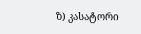ზ) კასატორი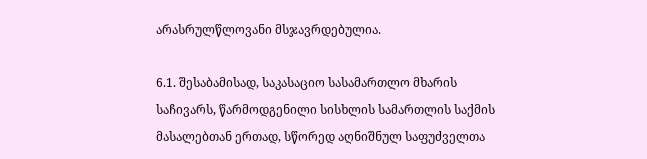არასრულწლოვანი მსჯავრდებულია.

6.1. შესაბამისად, საკასაციო სასამართლო მხარის საჩივარს, წარმოდგენილი სისხლის სამართლის საქმის მასალებთან ერთად, სწორედ აღნიშნულ საფუძველთა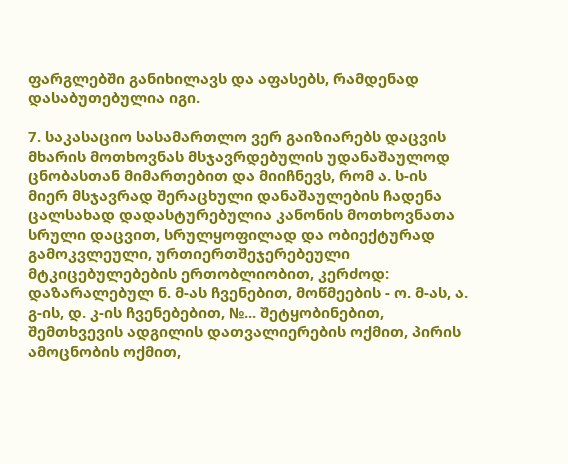ფარგლებში განიხილავს და აფასებს, რამდენად დასაბუთებულია იგი.

7. საკასაციო სასამართლო ვერ გაიზიარებს დაცვის მხარის მოთხოვნას მსჯავრდებულის უდანაშაულოდ ცნობასთან მიმართებით და მიიჩნევს, რომ ა. ს-ის მიერ მსჯავრად შერაცხული დანაშაულების ჩადენა ცალსახად დადასტურებულია კანონის მოთხოვნათა სრული დაცვით, სრულყოფილად და ობიექტურად გამოკვლეული, ურთიერთშეჯერებეული მტკიცებულებების ერთობლიობით, კერძოდ: დაზარალებულ ნ. მ-ას ჩვენებით, მოწმეების - ო. მ-ას, ა. გ-ის, დ. კ-ის ჩვენებებით, №... შეტყობინებით, შემთხვევის ადგილის დათვალიერების ოქმით, პირის ამოცნობის ოქმით,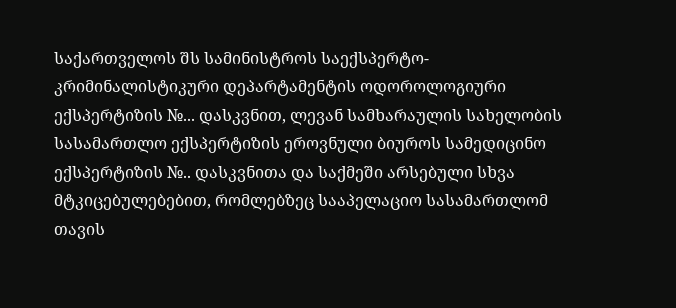საქართველოს შს სამინისტროს საექსპერტო-კრიმინალისტიკური დეპარტამენტის ოდოროლოგიური ექსპერტიზის №... დასკვნით, ლევან სამხარაულის სახელობის სასამართლო ექსპერტიზის ეროვნული ბიუროს სამედიცინო ექსპერტიზის №.. დასკვნითა და საქმეში არსებული სხვა მტკიცებულებებით, რომლებზეც სააპელაციო სასამართლომ თავის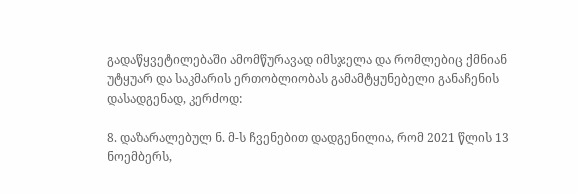გადაწყვეტილებაში ამომწურავად იმსჯელა და რომლებიც ქმნიან უტყუარ და საკმარის ერთობლიობას გამამტყუნებელი განაჩენის დასადგენად, კერძოდ:

8. დაზარალებულ ნ. მ-ს ჩვენებით დადგენილია, რომ 2021 წლის 13 ნოემბერს,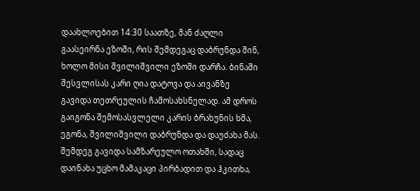დაახლოებით 14:30 საათზე, მან ძაღლი გაასეირნა ეზოში, რის შემდეგაც დაბრუნდა შინ, ხოლო მისი შვილიშვილი ეზოში დარჩა. ბინაში შესვლისას კარი ღია დატოვა და აივანზე გავიდა თეთრეულის ჩამოსახსნელად. ამ დროს გაიგონა შემოსასვლელი კარის ბრახუნის ხმა, ეგონა, შვილიშვილი დაბრუნდა და დაუძახა მას. შემდეგ გავიდა სამზარეულო ოთახში, სადაც დაინახა უცხო მამაკაცი პირბადით და ჰკითხა,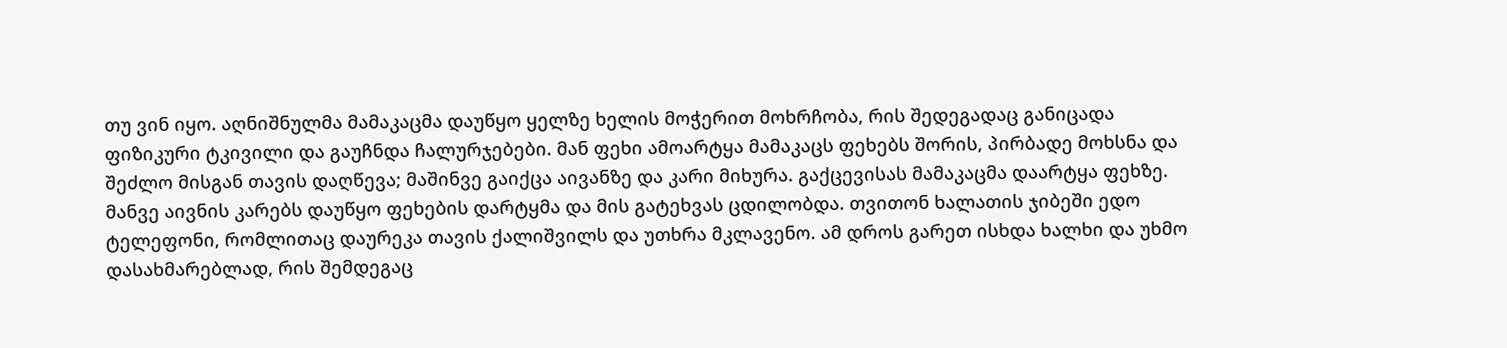თუ ვინ იყო. აღნიშნულმა მამაკაცმა დაუწყო ყელზე ხელის მოჭერით მოხრჩობა, რის შედეგადაც განიცადა ფიზიკური ტკივილი და გაუჩნდა ჩალურჯებები. მან ფეხი ამოარტყა მამაკაცს ფეხებს შორის, პირბადე მოხსნა და შეძლო მისგან თავის დაღწევა; მაშინვე გაიქცა აივანზე და კარი მიხურა. გაქცევისას მამაკაცმა დაარტყა ფეხზე. მანვე აივნის კარებს დაუწყო ფეხების დარტყმა და მის გატეხვას ცდილობდა. თვითონ ხალათის ჯიბეში ედო ტელეფონი, რომლითაც დაურეკა თავის ქალიშვილს და უთხრა მკლავენო. ამ დროს გარეთ ისხდა ხალხი და უხმო დასახმარებლად, რის შემდეგაც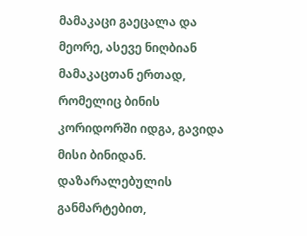მამაკაცი გაეცალა და მეორე, ასევე ნიღბიან მამაკაცთან ერთად, რომელიც ბინის კორიდორში იდგა, გავიდა მისი ბინიდან. დაზარალებულის განმარტებით,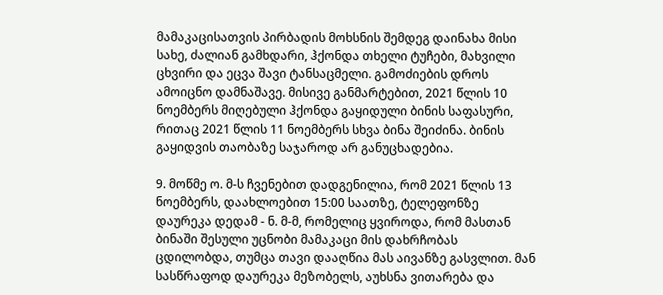მამაკაცისათვის პირბადის მოხსნის შემდეგ დაინახა მისი სახე, ძალიან გამხდარი, ჰქონდა თხელი ტუჩები, მახვილი ცხვირი და ეცვა შავი ტანსაცმელი. გამოძიების დროს ამოიცნო დამნაშავე. მისივე განმარტებით, 2021 წლის 10 ნოემბერს მიღებული ჰქონდა გაყიდული ბინის საფასური, რითაც 2021 წლის 11 ნოემბერს სხვა ბინა შეიძინა. ბინის გაყიდვის თაობაზე საჯაროდ არ განუცხადებია.

9. მოწმე ო. მ-ს ჩვენებით დადგენილია, რომ 2021 წლის 13 ნოემბერს, დაახლოებით 15:00 საათზე, ტელეფონზე დაურეკა დედამ - ნ. მ-მ, რომელიც ყვიროდა, რომ მასთან ბინაში შესული უცნობი მამაკაცი მის დახრჩობას ცდილობდა, თუმცა თავი დააღწია მას აივანზე გასვლით. მან სასწრაფოდ დაურეკა მეზობელს, აუხსნა ვითარება და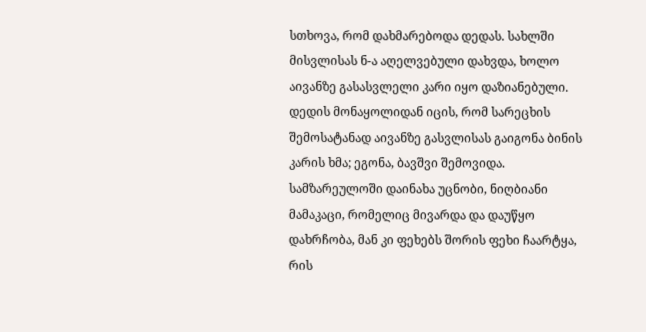სთხოვა, რომ დახმარებოდა დედას. სახლში მისვლისას ნ-ა აღელვებული დახვდა, ხოლო აივანზე გასასვლელი კარი იყო დაზიანებული. დედის მონაყოლიდან იცის, რომ სარეცხის შემოსატანად აივანზე გასვლისას გაიგონა ბინის კარის ხმა; ეგონა, ბავშვი შემოვიდა. სამზარეულოში დაინახა უცნობი, ნიღბიანი მამაკაცი, რომელიც მივარდა და დაუწყო დახრჩობა, მან კი ფეხებს შორის ფეხი ჩაარტყა, რის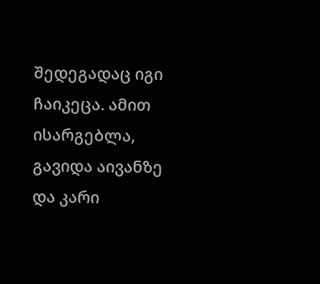შედეგადაც იგი ჩაიკეცა. ამით ისარგებლა, გავიდა აივანზე და კარი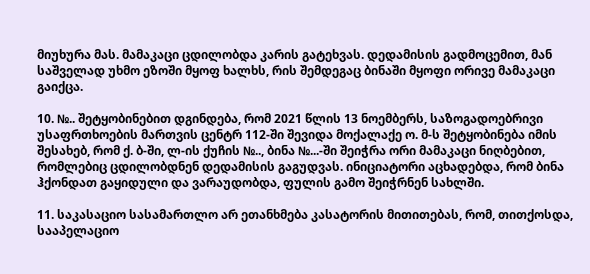მიუხურა მას. მამაკაცი ცდილობდა კარის გატეხვას. დედამისის გადმოცემით, მან საშველად უხმო ეზოში მყოფ ხალხს, რის შემდეგაც ბინაში მყოფი ორივე მამაკაცი გაიქცა.

10. №.. შეტყობინებით დგინდება, რომ 2021 წლის 13 ნოემბერს, საზოგადოებრივი უსაფრთხოების მართვის ცენტრ 112-ში შევიდა მოქალაქე ო. მ-ს შეტყობინება იმის შესახებ, რომ ქ. ბ-ში, ლ-ის ქუჩის №.., ბინა №...-ში შეიჭრა ორი მამაკაცი ნიღბებით, რომლებიც ცდილობდნენ დედამისის გაგუდვას. ინიციატორი აცხადებდა, რომ ბინა ჰქონდათ გაყიდული და ვარაუდობდა, ფულის გამო შეიჭრნენ სახლში.

11. საკასაციო სასამართლო არ ეთანხმება კასატორის მითითებას, რომ, თითქოსდა, სააპელაციო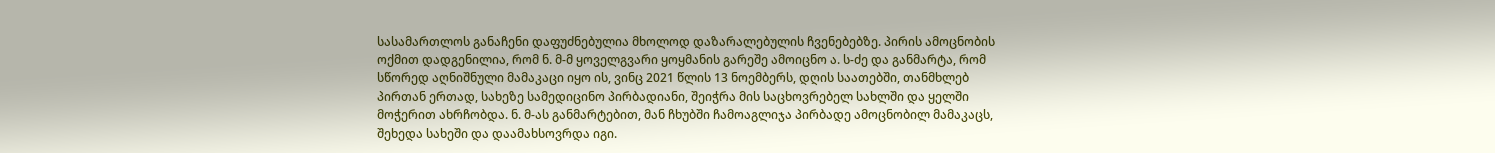სასამართლოს განაჩენი დაფუძნებულია მხოლოდ დაზარალებულის ჩვენებებზე. პირის ამოცნობის ოქმით დადგენილია, რომ ნ. მ-მ ყოველგვარი ყოყმანის გარეშე ამოიცნო ა. ს-ძე და განმარტა, რომ სწორედ აღნიშნული მამაკაცი იყო ის, ვინც 2021 წლის 13 ნოემბერს, დღის საათებში, თანმხლებ პირთან ერთად, სახეზე სამედიცინო პირბადიანი, შეიჭრა მის საცხოვრებელ სახლში და ყელში მოჭერით ახრჩობდა. ნ. მ-ას განმარტებით, მან ჩხუბში ჩამოაგლიჯა პირბადე ამოცნობილ მამაკაცს, შეხედა სახეში და დაამახსოვრდა იგი.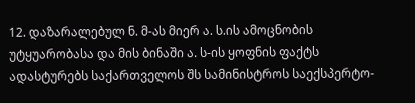12. დაზარალებულ ნ. მ-ას მიერ ა. ს.ის ამოცნობის უტყუარობასა და მის ბინაში ა. ს-ის ყოფნის ფაქტს ადასტურებს საქართველოს შს სამინისტროს საექსპერტო-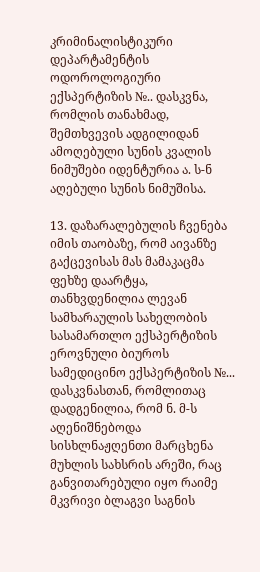კრიმინალისტიკური დეპარტამენტის ოდოროლოგიური ექსპერტიზის №.. დასკვნა, რომლის თანახმად, შემთხვევის ადგილიდან ამოღებული სუნის კვალის ნიმუშები იდენტურია ა. ს-ნ აღებული სუნის ნიმუშისა.

13. დაზარალებულის ჩვენება იმის თაობაზე, რომ აივანზე გაქცევისას მას მამაკაცმა ფეხზე დაარტყა, თანხვდენილია ლევან სამხარაულის სახელობის სასამართლო ექსპერტიზის ეროვნული ბიუროს სამედიცინო ექსპერტიზის №... დასკვნასთან, რომლითაც დადგენილია, რომ ნ. მ-ს აღენიშნებოდა სისხლნაჟღენთი მარცხენა მუხლის სახსრის არეში, რაც განვითარებული იყო რაიმე მკვრივი ბლაგვი საგნის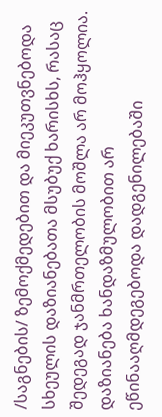/საგნების/ ზემოქმედებით და მიეკუთვნებოდა სხეულის დაზიანებათა მსუბუქ ხარისხს, რასაც შედეგად ჯანმრთელობის მოშლა არ მოჰყოლია. დაზიანება ხანდაზმულობით არ ეწინააღმდეგებოდა დადგენილებაში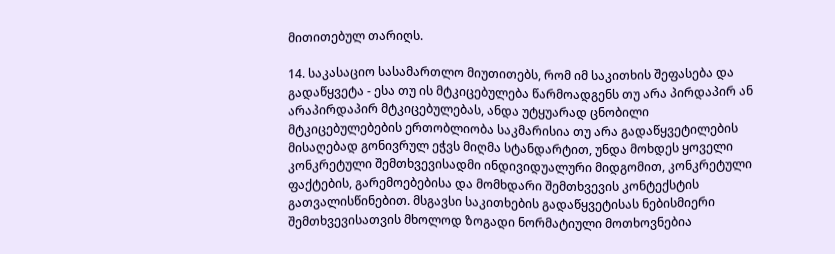მითითებულ თარიღს.

14. საკასაციო სასამართლო მიუთითებს, რომ იმ საკითხის შეფასება და გადაწყვეტა - ესა თუ ის მტკიცებულება წარმოადგენს თუ არა პირდაპირ ან არაპირდაპირ მტკიცებულებას, ანდა უტყუარად ცნობილი მტკიცებულებების ერთობლიობა საკმარისია თუ არა გადაწყვეტილების მისაღებად გონივრულ ეჭვს მიღმა სტანდარტით, უნდა მოხდეს ყოველი კონკრეტული შემთხვევისადმი ინდივიდუალური მიდგომით, კონკრეტული ფაქტების, გარემოებებისა და მომხდარი შემთხვევის კონტექსტის გათვალისწინებით. მსგავსი საკითხების გადაწყვეტისას ნებისმიერი შემთხვევისათვის მხოლოდ ზოგადი ნორმატიული მოთხოვნებია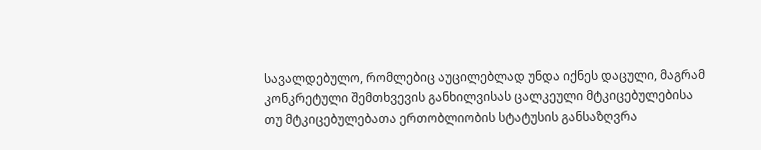სავალდებულო, რომლებიც აუცილებლად უნდა იქნეს დაცული, მაგრამ კონკრეტული შემთხვევის განხილვისას ცალკეული მტკიცებულებისა თუ მტკიცებულებათა ერთობლიობის სტატუსის განსაზღვრა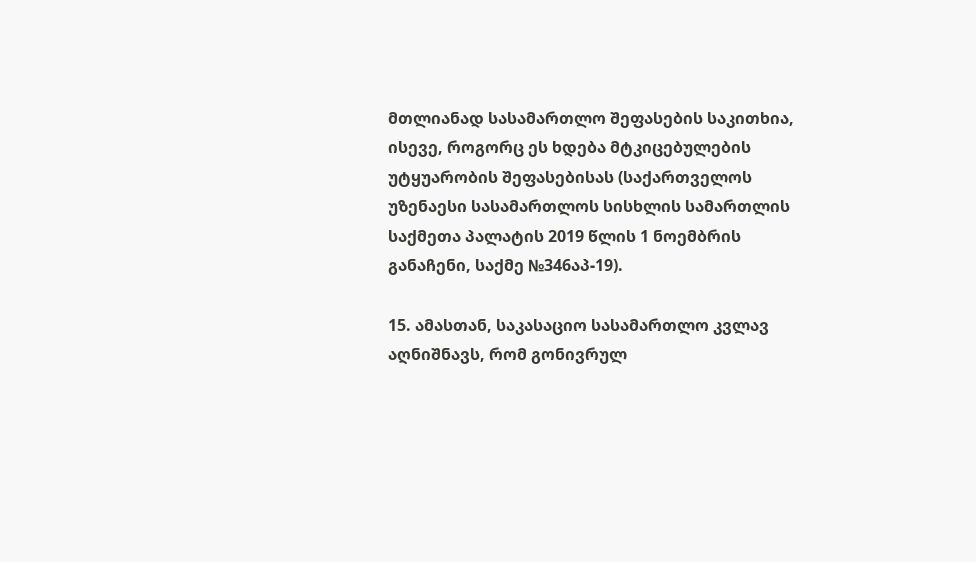მთლიანად სასამართლო შეფასების საკითხია, ისევე, როგორც ეს ხდება მტკიცებულების უტყუარობის შეფასებისას (საქართველოს უზენაესი სასამართლოს სისხლის სამართლის საქმეთა პალატის 2019 წლის 1 ნოემბრის განაჩენი, საქმე №346აპ-19).

15. ამასთან, საკასაციო სასამართლო კვლავ აღნიშნავს, რომ გონივრულ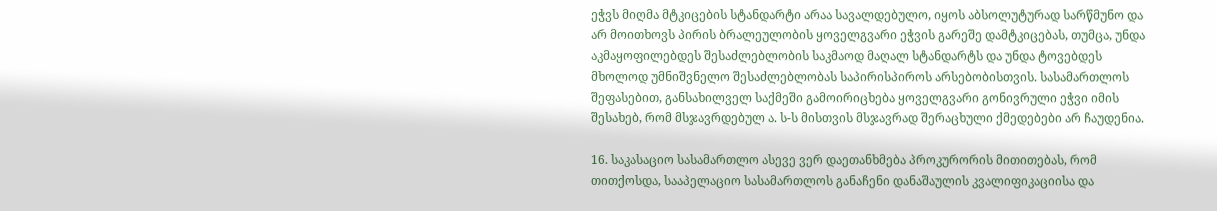ეჭვს მიღმა მტკიცების სტანდარტი არაა სავალდებულო, იყოს აბსოლუტურად სარწმუნო და არ მოითხოვს პირის ბრალეულობის ყოველგვარი ეჭვის გარეშე დამტკიცებას, თუმცა, უნდა აკმაყოფილებდეს შესაძლებლობის საკმაოდ მაღალ სტანდარტს და უნდა ტოვებდეს მხოლოდ უმნიშვნელო შესაძლებლობას საპირისპიროს არსებობისთვის. სასამართლოს შეფასებით, განსახილველ საქმეში გამოირიცხება ყოველგვარი გონივრული ეჭვი იმის შესახებ, რომ მსჯავრდებულ ა. ს-ს მისთვის მსჯავრად შერაცხული ქმედებები არ ჩაუდენია.

16. საკასაციო სასამართლო ასევე ვერ დაეთანხმება პროკურორის მითითებას, რომ თითქოსდა, სააპელაციო სასამართლოს განაჩენი დანაშაულის კვალიფიკაციისა და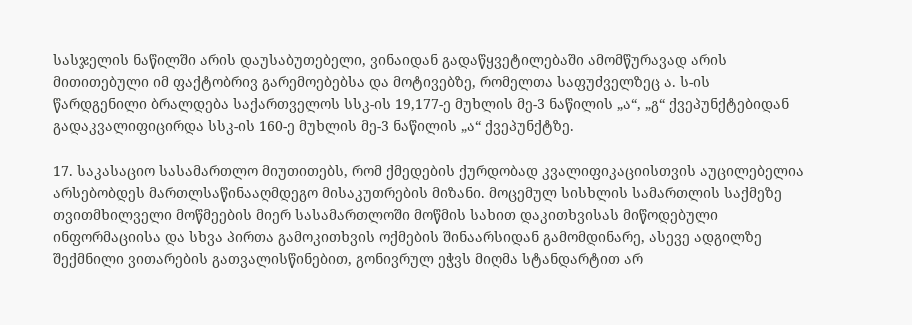სასჯელის ნაწილში არის დაუსაბუთებელი, ვინაიდან გადაწყვეტილებაში ამომწურავად არის მითითებული იმ ფაქტობრივ გარემოებებსა და მოტივებზე, რომელთა საფუძველზეც ა. ს-ის წარდგენილი ბრალდება საქართველოს სსკ-ის 19,177-ე მუხლის მე-3 ნაწილის „ა“, „გ“ ქვეპუნქტებიდან გადაკვალიფიცირდა სსკ-ის 160-ე მუხლის მე-3 ნაწილის „ა“ ქვეპუნქტზე.

17. საკასაციო სასამართლო მიუთითებს, რომ ქმედების ქურდობად კვალიფიკაციისთვის აუცილებელია არსებობდეს მართლსაწინააღმდეგო მისაკუთრების მიზანი. მოცემულ სისხლის სამართლის საქმეზე თვითმხილველი მოწმეების მიერ სასამართლოში მოწმის სახით დაკითხვისას მიწოდებული ინფორმაციისა და სხვა პირთა გამოკითხვის ოქმების შინაარსიდან გამომდინარე, ასევე ადგილზე შექმნილი ვითარების გათვალისწინებით, გონივრულ ეჭვს მიღმა სტანდარტით არ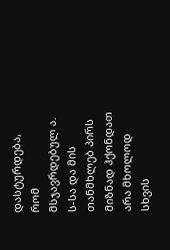დასტურდება, რომ მსჯავრდებულ ა. ს-სა და მის თანმხლებ პირს მიზნად ჰქონდათ არა მხოლოდ სხვის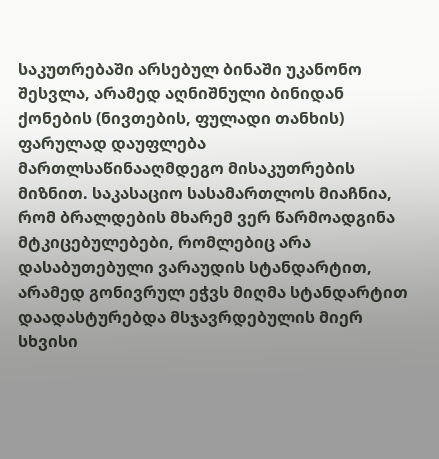საკუთრებაში არსებულ ბინაში უკანონო შესვლა, არამედ აღნიშნული ბინიდან ქონების (ნივთების, ფულადი თანხის) ფარულად დაუფლება მართლსაწინააღმდეგო მისაკუთრების მიზნით. საკასაციო სასამართლოს მიაჩნია, რომ ბრალდების მხარემ ვერ წარმოადგინა მტკიცებულებები, რომლებიც არა დასაბუთებული ვარაუდის სტანდარტით, არამედ გონივრულ ეჭვს მიღმა სტანდარტით დაადასტურებდა მსჯავრდებულის მიერ სხვისი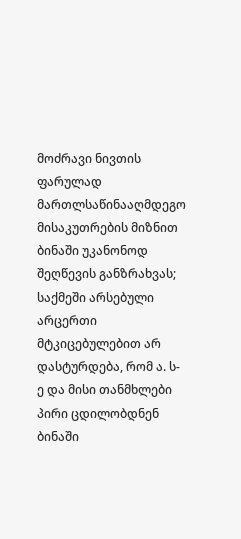მოძრავი ნივთის ფარულად მართლსაწინააღმდეგო მისაკუთრების მიზნით ბინაში უკანონოდ შეღწევის განზრახვას; საქმეში არსებული არცერთი მტკიცებულებით არ დასტურდება, რომ ა. ს-ე და მისი თანმხლები პირი ცდილობდნენ ბინაში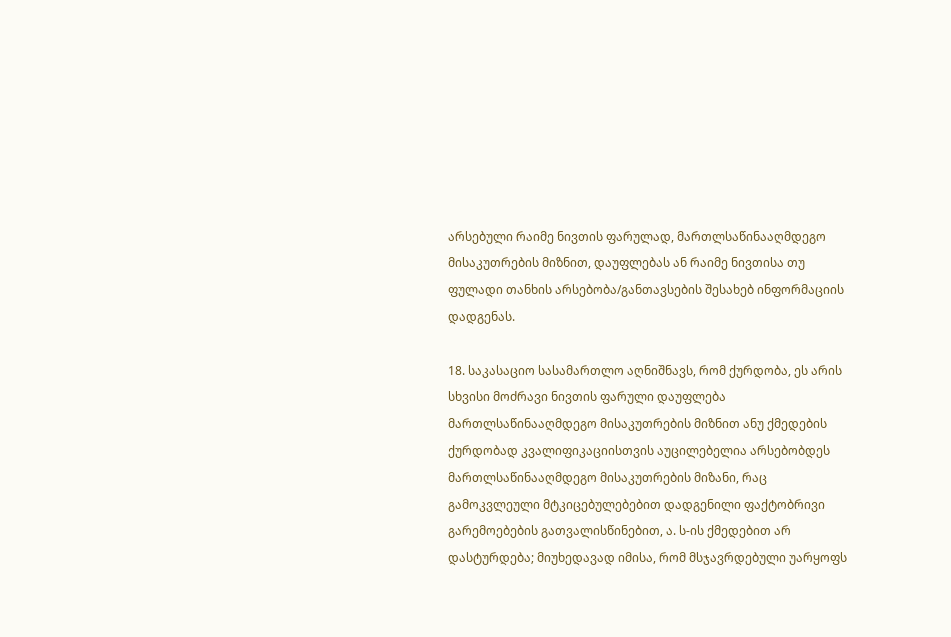არსებული რაიმე ნივთის ფარულად, მართლსაწინააღმდეგო მისაკუთრების მიზნით, დაუფლებას ან რაიმე ნივთისა თუ ფულადი თანხის არსებობა/განთავსების შესახებ ინფორმაციის დადგენას.

18. საკასაციო სასამართლო აღნიშნავს, რომ ქურდობა, ეს არის სხვისი მოძრავი ნივთის ფარული დაუფლება მართლსაწინააღმდეგო მისაკუთრების მიზნით ანუ ქმედების ქურდობად კვალიფიკაციისთვის აუცილებელია არსებობდეს მართლსაწინააღმდეგო მისაკუთრების მიზანი, რაც გამოკვლეული მტკიცებულებებით დადგენილი ფაქტობრივი გარემოებების გათვალისწინებით, ა. ს-ის ქმედებით არ დასტურდება; მიუხედავად იმისა, რომ მსჯავრდებული უარყოფს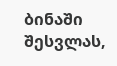ბინაში შესვლას,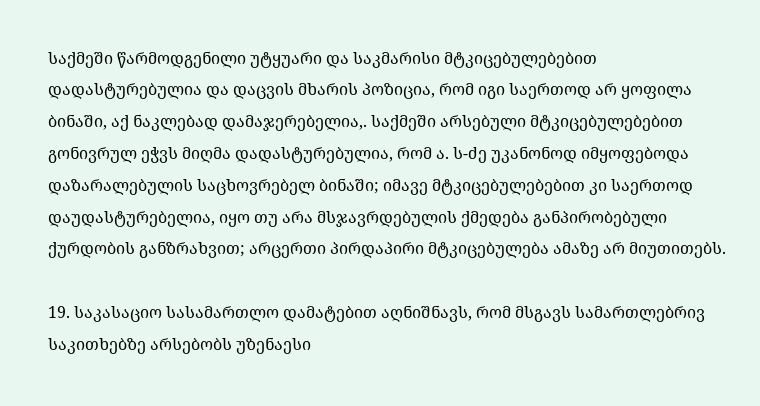საქმეში წარმოდგენილი უტყუარი და საკმარისი მტკიცებულებებით დადასტურებულია და დაცვის მხარის პოზიცია, რომ იგი საერთოდ არ ყოფილა ბინაში, აქ ნაკლებად დამაჯერებელია,. საქმეში არსებული მტკიცებულებებით გონივრულ ეჭვს მიღმა დადასტურებულია, რომ ა. ს-ძე უკანონოდ იმყოფებოდა დაზარალებულის საცხოვრებელ ბინაში; იმავე მტკიცებულებებით კი საერთოდ დაუდასტურებელია, იყო თუ არა მსჯავრდებულის ქმედება განპირობებული ქურდობის განზრახვით; არცერთი პირდაპირი მტკიცებულება ამაზე არ მიუთითებს.

19. საკასაციო სასამართლო დამატებით აღნიშნავს, რომ მსგავს სამართლებრივ საკითხებზე არსებობს უზენაესი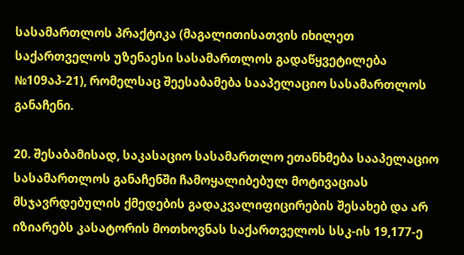სასამართლოს პრაქტიკა (მაგალითისათვის იხილეთ საქართველოს უზენაესი სასამართლოს გადაწყვეტილება №109აპ-21), რომელსაც შეესაბამება სააპელაციო სასამართლოს განაჩენი.

20. შესაბამისად, საკასაციო სასამართლო ეთანხმება სააპელაციო სასამართლოს განაჩენში ჩამოყალიბებულ მოტივაციას მსჯავრდებულის ქმედების გადაკვალიფიცირების შესახებ და არ იზიარებს კასატორის მოთხოვნას საქართველოს სსკ-ის 19,177-ე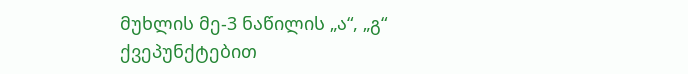მუხლის მე-3 ნაწილის „ა“, „გ“ ქვეპუნქტებით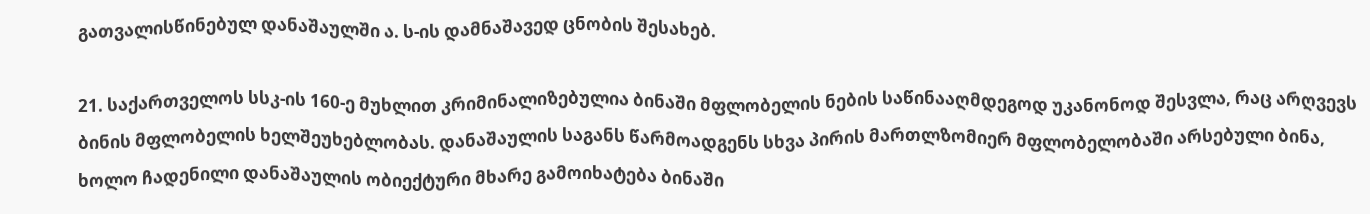გათვალისწინებულ დანაშაულში ა. ს-ის დამნაშავედ ცნობის შესახებ.

21. საქართველოს სსკ-ის 160-ე მუხლით კრიმინალიზებულია ბინაში მფლობელის ნების საწინააღმდეგოდ უკანონოდ შესვლა, რაც არღვევს ბინის მფლობელის ხელშეუხებლობას. დანაშაულის საგანს წარმოადგენს სხვა პირის მართლზომიერ მფლობელობაში არსებული ბინა, ხოლო ჩადენილი დანაშაულის ობიექტური მხარე გამოიხატება ბინაში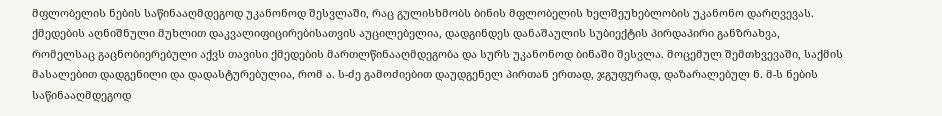მფლობელის ნების საწინააღმდეგოდ უკანონოდ შესვლაში, რაც გულისხმობს ბინის მფლობელის ხელშეუხებლობის უკანონო დარღვევას. ქმედების აღნიშნული მუხლით დაკვალიფიცირებისათვის აუცილებელია, დადგინდეს დანაშაულის სუბიექტის პირდაპირი განზრახვა, რომელსაც გაცნობიერებული აქვს თავისი ქმედების მართლწინააღმდეგობა და სურს უკანონოდ ბინაში შესვლა. მოცემულ შემთხვევაში, საქმის მასალებით დადგენილი და დადასტურებულია, რომ ა. ს-ძე გამოძიებით დაუდგენელ პირთან ერთად, ჯგუფურად, დაზარალებულ ნ. მ-ს ნების საწინააღმდეგოდ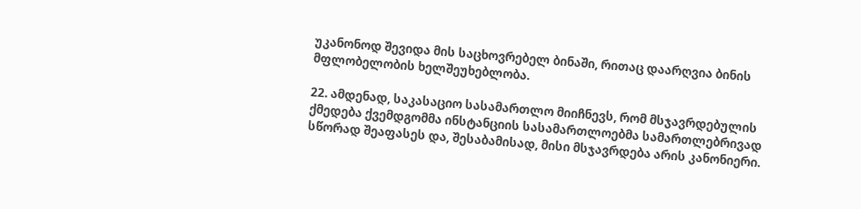უკანონოდ შევიდა მის საცხოვრებელ ბინაში, რითაც დაარღვია ბინის მფლობელობის ხელშეუხებლობა.

22. ამდენად, საკასაციო სასამართლო მიიჩნევს, რომ მსჯავრდებულის ქმედება ქვემდგომმა ინსტანციის სასამართლოებმა სამართლებრივად სწორად შეაფასეს და, შესაბამისად, მისი მსჯავრდება არის კანონიერი.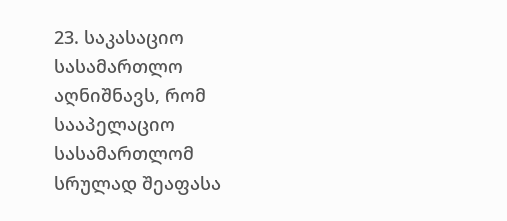23. საკასაციო სასამართლო აღნიშნავს, რომ სააპელაციო სასამართლომ სრულად შეაფასა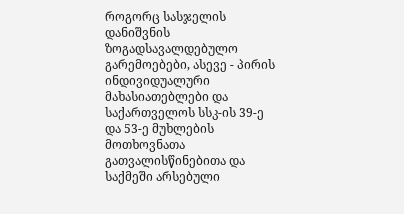როგორც სასჯელის დანიშვნის ზოგადსავალდებულო გარემოებები, ასევე - პირის ინდივიდუალური მახასიათებლები და საქართველოს სსკ-ის 39-ე და 53-ე მუხლების მოთხოვნათა გათვალისწინებითა და საქმეში არსებული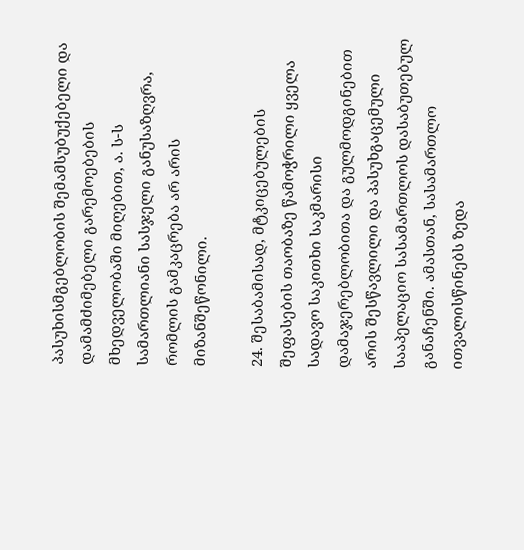პასუხისმგებლობის შემამსუბუქებელი და დამამძიმებელი გარემოებების მხედველობაში მიღებით, ა. ს-ს სამართლიანი სასჯელი განუსაზღვრა, რომლის გამკაცრება არ არის მიზანშეწონილი.

24. შესაბამისად, მტკიცებულების შეფასების თაობაზე წამოჭრილი ყველა სადავო საკითხი საკმარისი დამაჯერებლობითა და გულმოდგინებით არის შესწავლილი და პასუხგაცემული სააპელაციო სასამართლოს დასაბუთებულ განაჩენში. ამასთან, სასამართლო ითვალისწინებს ზედა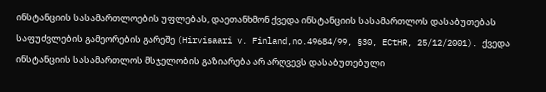ინსტანციის სასამართლოების უფლებას, დაეთანხმონ ქვედა ინსტანციის სასამართლოს დასაბუთებას საფუძვლების გამეორების გარეშე (Hirvisaari v. Finland,no.49684/99, §30, ECtHR, 25/12/2001). ქვედა ინსტანციის სასამართლოს მსჯელობის გაზიარება არ არღვევს დასაბუთებული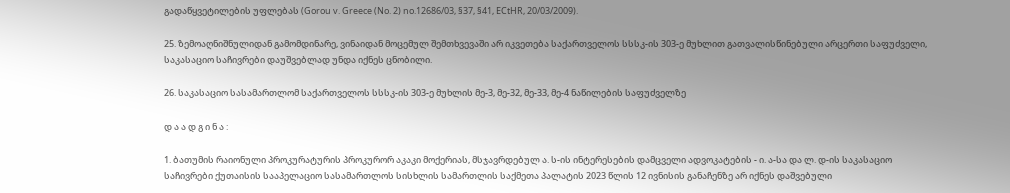გადაწყვეტილების უფლებას (Gorou v. Greece (No. 2) no.12686/03, §37, §41, ECtHR, 20/03/2009).

25. ზემოაღნიშნულიდან გამომდინარე, ვინაიდან მოცემულ შემთხვევაში არ იკვეთება საქართველოს სსსკ-ის 303-ე მუხლით გათვალისწინებული არცერთი საფუძველი, საკასაციო საჩივრები დაუშვებლად უნდა იქნეს ცნობილი.

26. საკასაციო სასამართლომ საქართველოს სსსკ-ის 303-ე მუხლის მე-3, მე-32, მე-33, მე-4 ნაწილების საფუძველზე

დ ა ა დ გ ი ნ ა :

1. ბათუმის რაიონული პროკურატურის პროკურორ აკაკი მოქერიას, მსჯავრდებულ ა. ს-ის ინტერესების დამცველი ადვოკატების - ი. ა-სა და ლ. დ-ის საკასაციო საჩივრები ქუთაისის სააპელაციო სასამართლოს სისხლის სამართლის საქმეთა პალატის 2023 წლის 12 ივნისის განაჩენზე არ იქნეს დაშვებული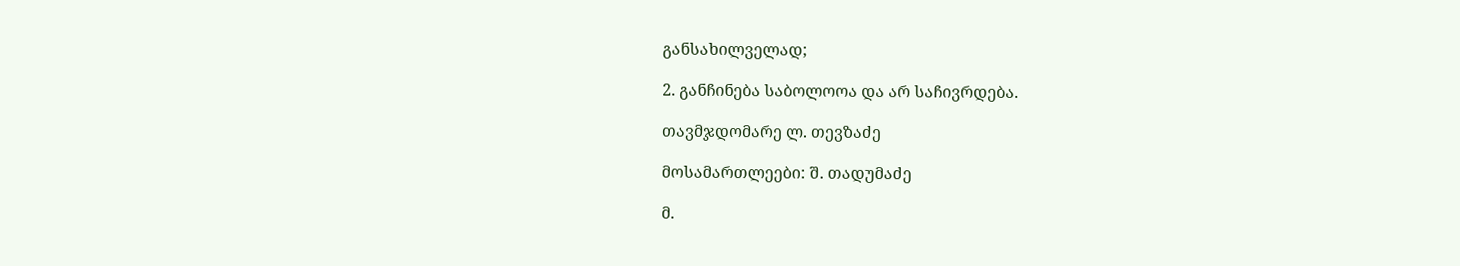განსახილველად;

2. განჩინება საბოლოოა და არ საჩივრდება.

თავმჯდომარე ლ. თევზაძე

მოსამართლეები: შ. თადუმაძე

მ.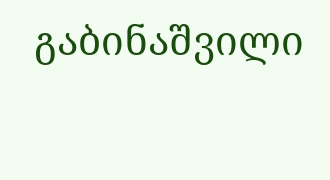გაბინაშვილი